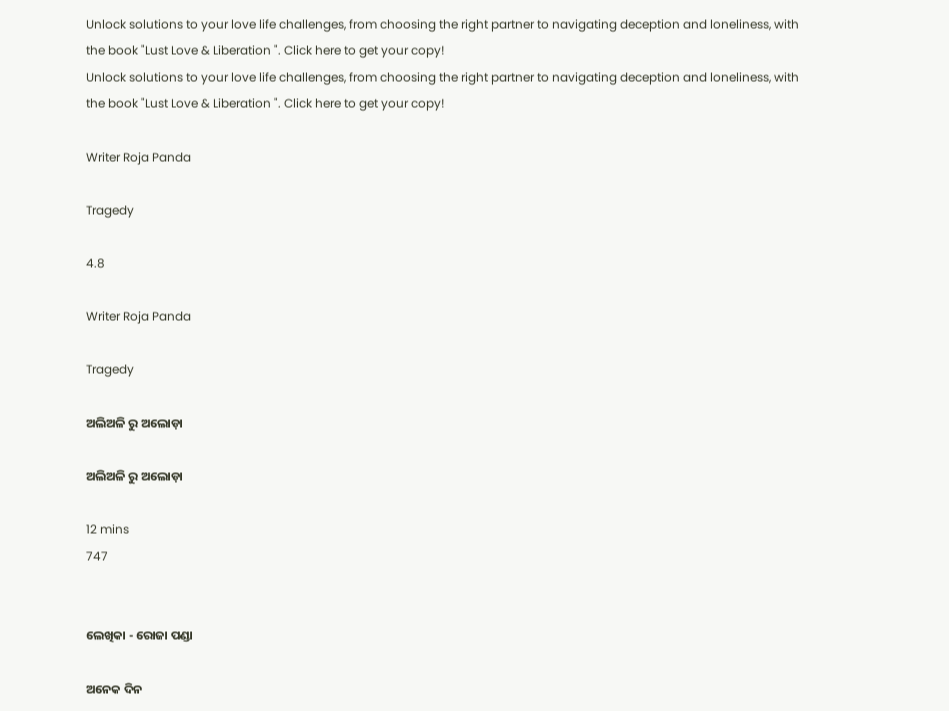Unlock solutions to your love life challenges, from choosing the right partner to navigating deception and loneliness, with the book "Lust Love & Liberation ". Click here to get your copy!
Unlock solutions to your love life challenges, from choosing the right partner to navigating deception and loneliness, with the book "Lust Love & Liberation ". Click here to get your copy!

Writer Roja Panda

Tragedy

4.8

Writer Roja Panda

Tragedy

ଅଲିଅଳି ରୁ ଅଲୋଡ଼ା

ଅଲିଅଳି ରୁ ଅଲୋଡ଼ା

12 mins
747


ଲେଖିକା - ରୋଜା ପଣ୍ଡା

ଅନେକ ଦିନ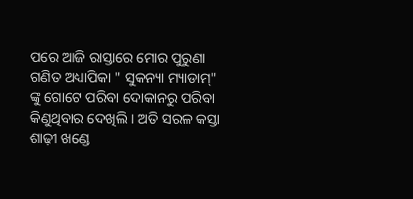ପରେ ଆଜି ରାସ୍ତାରେ ମୋର ପୁରୁଣା ଗଣିତ ଅଧ୍ୟାପିକା " ସୁକନ୍ୟା ମ୍ୟାଡାମ୍" ଙ୍କୁ ଗୋଟେ ପରିବା ଦୋକାନରୁ ପରିବା କିଣୁଥିବାର ଦେଖିଲି । ଅତି ସରଳ କସ୍ତା ଶାଢ଼ୀ ଖଣ୍ଡେ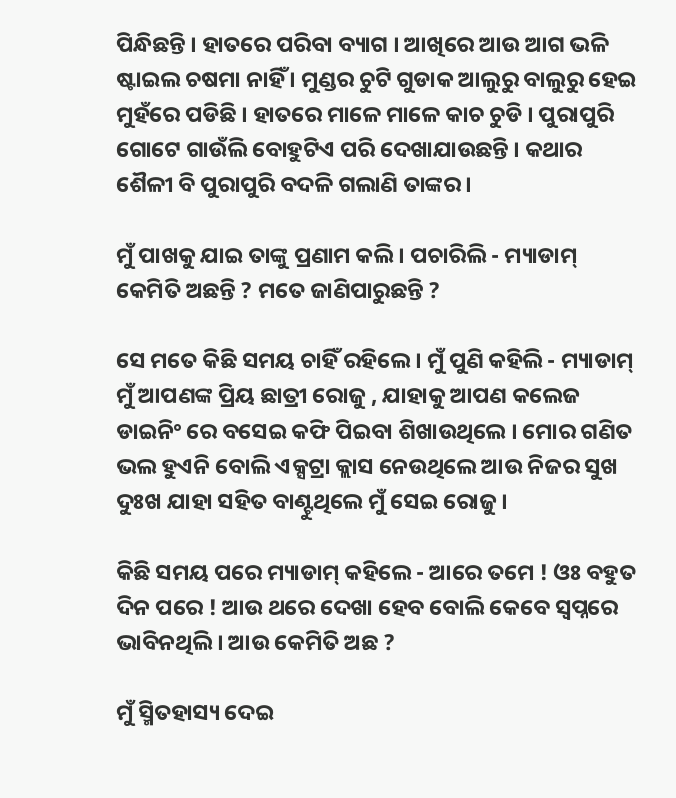ପିନ୍ଧିଛନ୍ତି । ହାତରେ ପରିବା ବ୍ୟାଗ । ଆଖିରେ ଆଉ ଆଗ ଭଳି ଷ୍ଟାଇଲ ଚଷମା ନାହିଁ । ମୁଣ୍ଡର ଚୁଟି ଗୁଡାକ ଆଲୁରୁ ବାଲୁରୁ ହେଇ ମୁହଁରେ ପଡିଛି । ହାତରେ ମାଳେ ମାଳେ କାଚ ଚୁଡି । ପୁରାପୁରି ଗୋଟେ ଗାଉଁଲି ବୋହୁଟିଏ ପରି ଦେଖାଯାଉଛନ୍ତି । କଥାର ଶୈଳୀ ବି ପୁରାପୁରି ବଦଳି ଗଲାଣି ତାଙ୍କର ।

ମୁଁ ପାଖକୁ ଯାଇ ତାଙ୍କୁ ପ୍ରଣାମ କଲି । ପଚାରିଲି - ମ୍ୟାଡାମ୍ କେମିତି ଅଛନ୍ତି ? ମତେ ଜାଣିପାରୁଛନ୍ତି ?

ସେ ମତେ କିଛି ସମୟ ଚାହିଁ ରହିଲେ । ମୁଁ ପୁଣି କହିଲି - ମ୍ୟାଡାମ୍ ମୁଁ ଆପଣଙ୍କ ପ୍ରିୟ ଛାତ୍ରୀ ରୋଜୁ , ଯାହାକୁ ଆପଣ କଲେଜ ଡାଇନିଂ ରେ ବସେଇ କଫି ପିଇବା ଶିଖାଉଥିଲେ । ମୋର ଗଣିତ ଭଲ ହୁଏନି ବୋଲି ଏକ୍ସଟ୍ରା କ୍ଲାସ ନେଉଥିଲେ ଆଉ ନିଜର ସୁଖ ଦୁଃଖ ଯାହା ସହିତ ବାଣ୍ଟୁଥିଲେ ମୁଁ ସେଇ ରୋଜୁ ।

କିଛି ସମୟ ପରେ ମ୍ୟାଡାମ୍ କହିଲେ - ଆରେ ତମେ ! ଓଃ ବହୁତ ଦିନ ପରେ ! ଆଉ ଥରେ ଦେଖା ହେବ ବୋଲି କେବେ ସ୍ୱପ୍ନରେ ଭାବିନଥିଲି । ଆଉ କେମିତି ଅଛ ?

ମୁଁ ସ୍ମିତହାସ୍ୟ ଦେଇ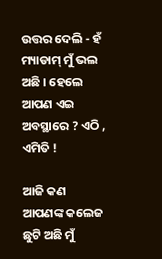ଉତ୍ତର ଦେଲି - ହଁ ମ୍ୟାଡାମ୍ ମୁଁ ଭଲ ଅଛି । ହେଲେ ଆପଣ ଏଇ ଅବସ୍ଥାରେ ? ଏଠି , ଏମିତି !

ଆଜି କଣ ଆପଣଙ୍କ କଲେଜ ଛୁଟି ଅଛି ମୁଁ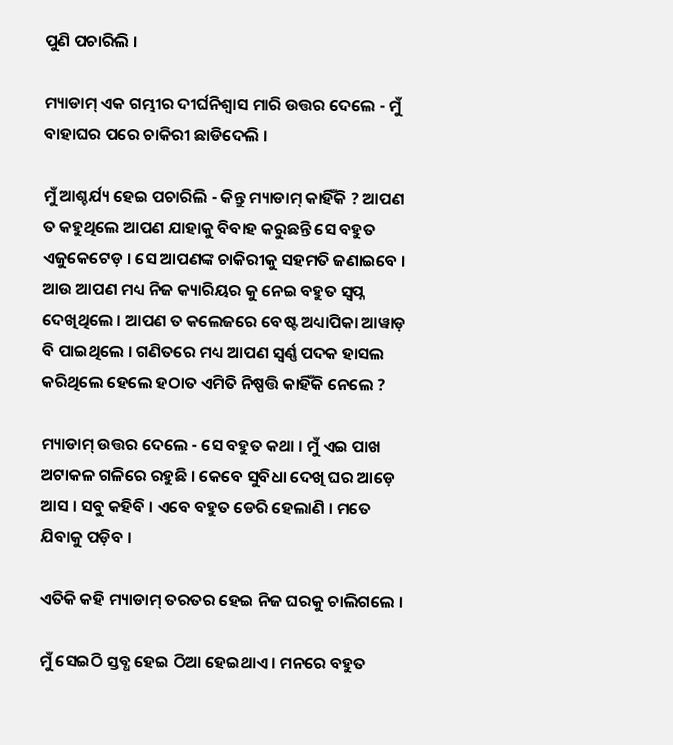ପୁଣି ପଚାରିଲି ।

ମ୍ୟାଡାମ୍ ଏକ ଗମ୍ଭୀର ଦୀର୍ଘନିଶ୍ୱାସ ମାରି ଉତ୍ତର ଦେଲେ - ମୁଁ ବାହାଘର ପରେ ଚାକିରୀ ଛାଡିଦେଲି ।

ମୁଁ ଆଶ୍ଚର୍ଯ୍ୟ ହେଇ ପଚାରିଲି - କିନ୍ତୁ ମ୍ୟାଡାମ୍ କାହିଁକି ? ଆପଣ ତ କହୁଥିଲେ ଆପଣ ଯାହାକୁ ବିବାହ କରୁଛନ୍ତି ସେ ବହୁତ ଏଜୁକେଟେଡ଼ । ସେ ଆପଣଙ୍କ ଚାକିରୀକୁ ସହମତି ଜଣାଇବେ । ଆଉ ଆପଣ ମଧ୍ୟ ନିଜ କ୍ୟାରିୟର କୁ ନେଇ ବହୁତ ସ୍ବପ୍ନ ଦେଖିଥିଲେ । ଆପଣ ତ କଲେଜରେ ବେଷ୍ଟ ଅଧ୍ୟାପିକା ଆୱାଡ଼ ବି ପାଇଥିଲେ । ଗଣିତରେ ମଧ୍ୟ ଆପଣ ସ୍ବର୍ଣ୍ଣ ପଦକ ହାସଲ କରିଥିଲେ ହେଲେ ହଠାତ ଏମିତି ନିଷ୍ପତ୍ତି କାହିଁକି ନେଲେ ?

ମ୍ୟାଡାମ୍ ଉତ୍ତର ଦେଲେ - ସେ ବହୁତ କଥା । ମୁଁ ଏଇ ପାଖ ଅଟାକଳ ଗଳିରେ ରହୁଛି । କେବେ ସୁବିଧା ଦେଖି ଘର ଆଡ଼େ ଆସ । ସବୁ କହିବି । ଏବେ ବହୁତ ଡେରି ହେଲାଣି । ମତେ ଯିବାକୁ ପଡ଼ିବ ।

ଏତିକି କହି ମ୍ୟାଡାମ୍ ତରତର ହେଇ ନିଜ ଘରକୁ ଚାଲିଗଲେ ।

ମୁଁ ସେଇଠି ସ୍ତବ୍ଧ ହେଇ ଠିଆ ହେଇଥାଏ । ମନରେ ବହୁତ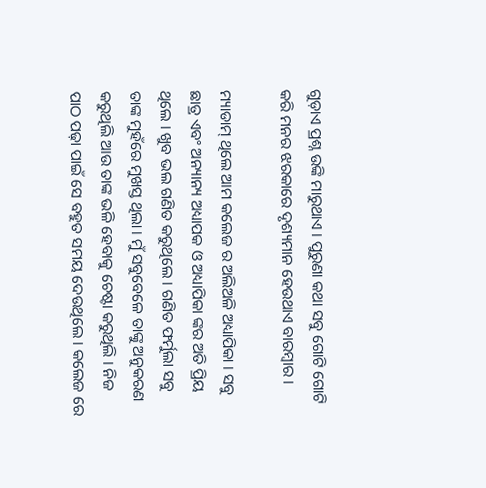ଗୁଡ଼ାଏ ପ୍ରଶ୍ନ ଉଙ୍କି ମାରୁଥାଏ । ପୁରୁଣା କଥା ସବୁ ଗୋଟି ଗୋଟି କରି ମନର ଝରକାରେ ଦୃଶ୍ୟମାନ ହେଉଥାଏ ବାରମ୍ବାର ।

ମ୍ୟାଡାମ୍ ଥିଲେ ଆମ କଲେଜ ର ଅଲିଅଳି ଅଧ୍ୟାପିକା । ସବୁ ଛାତ୍ର ଏବଂ ଅନ୍ୟାନ୍ୟ ଅଧ୍ୟାପକ ଓ ଅଧ୍ୟାପିକା ଙ୍କର ଅତି ପ୍ରିୟ ଥିଲେ । ଖୁବ ଭଲ ଗଣିତ କରୁଥିଲେ । ଗଣିତ ଫର୍ମୁଲା ସବୁ ତାଙ୍କ ମୁହଁରେ ମୁଖସ୍ତ ଥିଲା । ମୁଁ ସବୁବେଳେ ତାଙ୍କୁ ଅନୁକରଣ କରୁଥିଲି ଆଉ ତାଙ୍କ ଭଳି ହେବାକୁ ଚେଷ୍ଟା କରୁଥିଲି । ନିଜ ପାଠ ପଢ଼ା ପାଇଁ ସେ ବହୁତ ସମୟ ଦେଉଥିଲେ । କଲେଜ ରେ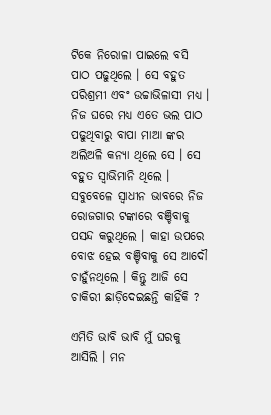ଟିକେ ନିରୋଳା ପାଇଲେ ବସି ପାଠ ପଢୁଥିଲେ । ସେ ବହୁତ ପରିଶ୍ରମୀ ଏବଂ ଉଚ୍ଚାଭିଳାସୀ ମଧ୍ୟ । ନିଜ ଘରେ ମଧ୍ୟ ଏତେ ଭଲ ପାଠ ପଢୁଥିବାରୁ ବାପା ମାଆ ଙ୍କର ଅଲିଅଳି କନ୍ୟା ଥିଲେ ସେ । ସେ ବହୁତ ସ୍ୱାଭିମାନି ଥିଲେ । ସବୁବେଳେ ସ୍ୱାଧୀନ ଭାବରେ ନିଜ ରୋଜଗାର ଟଙ୍କାରେ ବଞ୍ଚିବାକୁ ପସନ୍ଦ କରୁଥିଲେ । କାହା ଉପରେ ବୋଝ ହେଇ ବଞ୍ଚିବାକୁ ସେ ଆଦୌ ଚାହୁଁନଥିଲେ । କିନ୍ତୁ ଆଜି ସେ ଚାକିରୀ ଛାଡ଼ିଦେଇଛନ୍ତି କାହିଁକି ?

ଏମିତି ଭାବି ଭାବି ମୁଁ ଘରକୁ ଆସିଲି । ମନ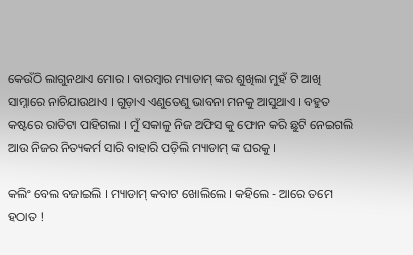କେଉଁଠି ଲାଗୁନଥାଏ ମୋର । ବାରମ୍ବାର ମ୍ୟାଡାମ୍ ଙ୍କର ଶୁଖିଲା ମୁହଁ ଟି ଆଖି ସାମ୍ନାରେ ନାଚିଯାଉଥାଏ । ଗୁଡ଼ାଏ ଏଣୁତେଣୁ ଭାବନା ମନକୁ ଆସୁଥାଏ । ବହୁତ କଷ୍ଟରେ ରାତିଟା ପାହିଗଲା । ମୁଁ ସକାଳୁ ନିଜ ଅଫିସ କୁ ଫୋନ କରି ଛୁଟି ନେଇଗଲି ଆଉ ନିଜର ନିତ୍ୟକର୍ମ ସାରି ବାହାରି ପଡ଼ିଲି ମ୍ୟାଡାମ୍ ଙ୍କ ଘରକୁ ।

କଲିଂ ବେଲ ବଜାଇଲି । ମ୍ୟାଡାମ୍ କବାଟ ଖୋଲିଲେ । କହିଲେ - ଆରେ ତମେ ହଠାତ !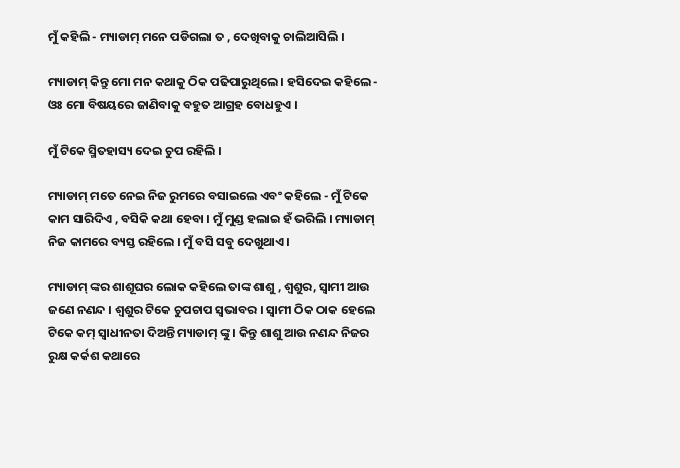ମୁଁ କହିଲି - ମ୍ୟାଡାମ୍ ମନେ ପଡିଗଲା ତ , ଦେଖିବାକୁ ଚାଲିଆସିଲି ।

ମ୍ୟାଡାମ୍ କିନ୍ତୁ ମୋ ମନ କଥାକୁ ଠିକ ପଢିପାରୁଥିଲେ । ହସିଦେଇ କହିଲେ - ଓଃ ମୋ ବିଷୟରେ ଜାଣିବାକୁ ବହୁତ ଆଗ୍ରହ ବୋଧହୁଏ ।

ମୁଁ ଟିକେ ସ୍ମିତହାସ୍ୟ ଦେଇ ଚୁପ ରହିଲି ।

ମ୍ୟାଡାମ୍ ମତେ ନେଇ ନିଜ ରୁମରେ ବସାଇଲେ ଏବଂ କହିଲେ - ମୁଁ ଟିକେ କାମ ସାରିଦିଏ , ବସିକି କଥା ହେବା । ମୁଁ ମୁଣ୍ଡ ହଲାଇ ହଁ ଭରିଲି । ମ୍ୟାଡାମ୍ ନିଜ କାମରେ ବ୍ୟସ୍ତ ରହିଲେ । ମୁଁ ବସି ସବୁ ଦେଖୁଥାଏ ।

ମ୍ୟାଡାମ୍ ଙ୍କର ଶାଶୂଘର ଲୋକ କହିଲେ ତାଙ୍କ ଶାଶୁ , ଶ୍ୱଶୁର, ସ୍ୱାମୀ ଆଉ ଜଣେ ନଣନ୍ଦ । ଶ୍ୱଶୁର ଟିକେ ଚୁପଚାପ ସ୍ୱଭାବର । ସ୍ୱାମୀ ଠିକ ଠାକ ହେଲେ ଟିକେ କମ୍ ସ୍ୱାଧୀନତା ଦିଅନ୍ତି ମ୍ୟାଡାମ୍ ଙ୍କୁ । କିନ୍ତୁ ଶାଶୁ ଆଉ ନଣନ୍ଦ ନିଜର ରୁକ୍ଷ କର୍କଶ କଥାରେ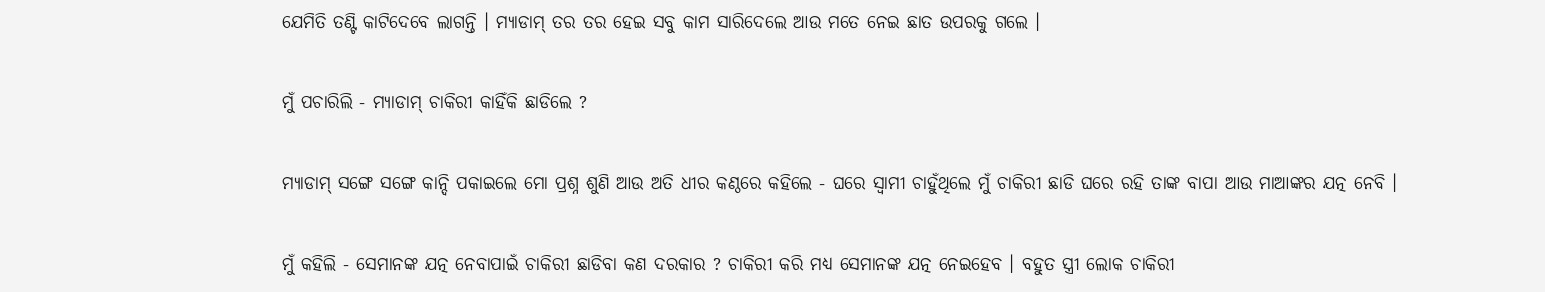ଯେମିତି ତଣ୍ଟି କାଟିଦେବେ ଲାଗନ୍ତି । ମ୍ୟାଡାମ୍ ତର ତର ହେଇ ସବୁ କାମ ସାରିଦେଲେ ଆଉ ମତେ ନେଇ ଛାତ ଉପରକୁ ଗଲେ ।

ମୁଁ ପଚାରିଲି - ମ୍ୟାଡାମ୍ ଚାକିରୀ କାହିଁକି ଛାଡିଲେ ?

ମ୍ୟାଡାମ୍ ସଙ୍ଗେ ସଙ୍ଗେ କାନ୍ଦି ପକାଇଲେ ମୋ ପ୍ରଶ୍ନ ଶୁଣି ଆଉ ଅତି ଧୀର କଣ୍ଠରେ କହିଲେ - ଘରେ ସ୍ୱାମୀ ଚାହୁଁଥିଲେ ମୁଁ ଚାକିରୀ ଛାଡି ଘରେ ରହି ତାଙ୍କ ବାପା ଆଉ ମାଆଙ୍କର ଯତ୍ନ ନେବି ।

ମୁଁ କହିଲି - ସେମାନଙ୍କ ଯତ୍ନ ନେବାପାଇଁ ଚାକିରୀ ଛାଡିବା କଣ ଦରକାର ? ଚାକିରୀ କରି ମଧ୍ୟ ସେମାନଙ୍କ ଯତ୍ନ ନେଇହେବ । ବହୁତ ସ୍ତ୍ରୀ ଲୋକ ଚାକିରୀ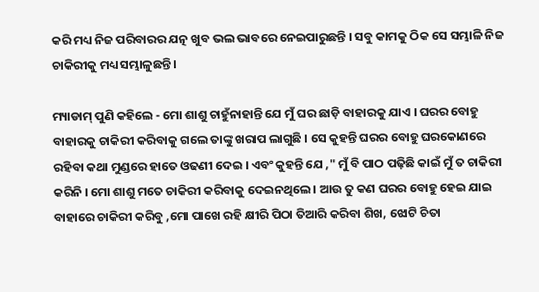କରି ମଧ୍ୟ ନିଜ ପରିବାରର ଯତ୍ନ ଖୁବ ଭଲ ଭାବରେ ନେଇପାରୁଛନ୍ତି । ସବୁ କାମକୁ ଠିକ ସେ ସମ୍ଭାଳି ନିଜ ଚାକିରୀକୁ ମଧ୍ୟ ସମ୍ଭାଳୁଛନ୍ତି ।

ମ୍ୟାଡାମ୍ ପୁଣି କହିଲେ - ମୋ ଶାଶୁ ଚାହୁଁନାହାନ୍ତି ଯେ ମୁଁ ଘର ଛାଡ଼ି ବାହାରକୁ ଯାଏ । ଘରର ବୋହୁ ବାହାରକୁ ଚାକିରୀ କରିବାକୁ ଗଲେ ତାଙ୍କୁ ଖରାପ ଲାଗୁଛି । ସେ କୁହନ୍ତି ଘରର ବୋହୁ ଘରକୋଣରେ ରହିବା କଥା ମୁଣ୍ଡରେ ହାତେ ଓଢଣୀ ଦେଇ । ଏବଂ କୁହନ୍ତି ଯେ ," ମୁଁ ବି ପାଠ ପଢ଼ିଛି କାଇଁ ମୁଁ ତ ଚାକିରୀ କରିନି । ମୋ ଶାଶୁ ମତେ ଚାକିରୀ କରିବାକୁ ଦେଇନଥିଲେ । ଆଉ ତୁ କଣ ଘରର ବୋହୁ ହେଇ ଯାଇ ବାହାରେ ଚାକିରୀ କରିବୁ ,ମୋ ପାଖେ ରହି କ୍ଷୀରି ପିଠା ତିଆରି କରିବା ଶିଖ, ଝୋଟି ଚିତା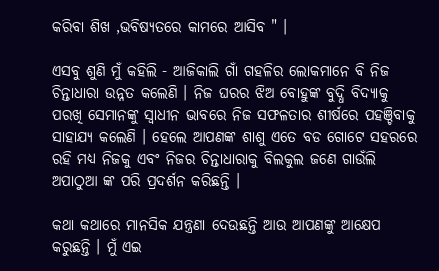କରିବା ଶିଖ ,ଭବିଷ୍ୟତରେ କାମରେ ଆସିବ " ।

ଏସବୁ ଶୁଣି ମୁଁ କହିଲି - ଆଜିକାଲି ଗାଁ ଗହଳିର ଲୋକମାନେ ବି ନିଜ ଚିନ୍ତାଧାରା ଉନ୍ନତ କଲେଣି । ନିଜ ଘରର ଝିଅ ବୋହୁଙ୍କ ବୁଦ୍ଧି ବିଦ୍ୟାକୁ ପରଖି ସେମାନଙ୍କୁ ସ୍ୱାଧୀନ ଭାବରେ ନିଜ ସଫଳତାର ଶୀର୍ଷରେ ପହଞ୍ଚିବାକୁ ସାହାଯ୍ୟ କଲେଣି । ହେଲେ ଆପଣଙ୍କ ଶାଶୁ ଏତେ ବଡ ଗୋଟେ ସହରରେ ରହି ମଧ୍ୟ ନିଜକୁ ଏବଂ ନିଜର ଚିନ୍ତାଧାରାକୁ ବିଲକୁଲ ଜଣେ ଗାଉଁଲି ଅପାଠୁଆ ଙ୍କ ପରି ପ୍ରଦର୍ଶନ କରିଛନ୍ତି ।

କଥା କଥାରେ ମାନସିକ ଯନ୍ତ୍ରଣା ଦେଉଛନ୍ତି ଆଉ ଆପଣଙ୍କୁ ଆକ୍ଷେପ କରୁଛନ୍ତି । ମୁଁ ଏଇ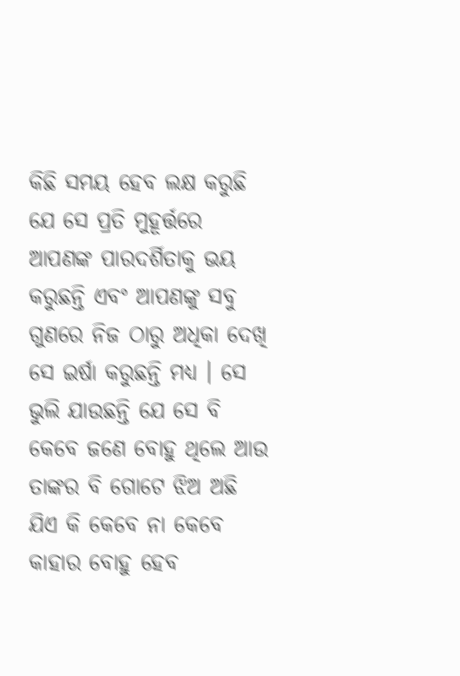କିଛି ସମୟ ହେବ ଲକ୍ଷ କରୁଛି ଯେ ସେ ପ୍ରତି ମୁହୂର୍ତ୍ତରେ ଆପଣଙ୍କ ପାରଦର୍ଶିତାକୁ ଭୟ କରୁଛନ୍ତି ଏବଂ ଆପଣଙ୍କୁ ସବୁ ଗୁଣରେ ନିଜ ଠାରୁ ଅଧିକା ଦେଖି ସେ ଇର୍ଷା କରୁଛନ୍ତି ମଧ୍ୟ । ସେ ଭୁଲି ଯାଉଛନ୍ତି ଯେ ସେ ବି କେବେ ଜଣେ ବୋହୁ ଥିଲେ ଆଉ ତାଙ୍କର ବି ଗୋଟେ ଝିଅ ଅଛି ଯିଏ କି କେବେ ନା କେବେ କାହାର ବୋହୁ ହେବ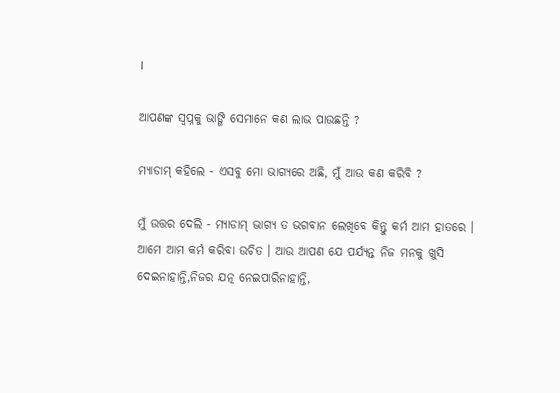।

ଆପଣଙ୍କ ସ୍ୱପ୍ନକୁ ଭାଙ୍ଗି ସେମାନେ କଣ ଲାଭ ପାଉଛନ୍ତି ?

ମ୍ୟାଡାମ୍ କହିଲେ - ଏସବୁ ମୋ ଭାଗ୍ୟରେ ଅଛି, ମୁଁ ଆଉ କଣ କରିବି ?

ମୁଁ ଉତ୍ତର ଦେଲି - ମ୍ୟାଡାମ୍ ଭାଗ୍ୟ ତ ଭଗବାନ ଲେଖିବେ କିନ୍ତୁ କର୍ମ ଆମ ହାତରେ । ଆମେ ଆମ କର୍ମ କରିବା ଉଚିତ । ଆଉ ଆପଣ ଯେ ପର୍ଯ୍ୟନ୍ତ ନିଜ ମନକୁ ଖୁସି ଦେଇନାହାନ୍ତି,ନିଜର ଯତ୍ନ ନେଇପାରିନାହାନ୍ତି,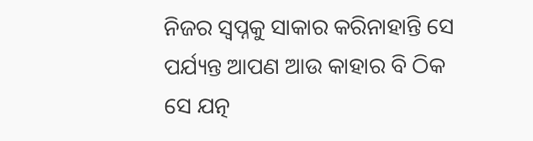ନିଜର ସ୍ୱପ୍ନକୁ ସାକାର କରିନାହାନ୍ତି ସେ ପର୍ଯ୍ୟନ୍ତ ଆପଣ ଆଉ କାହାର ବି ଠିକ ସେ ଯତ୍ନ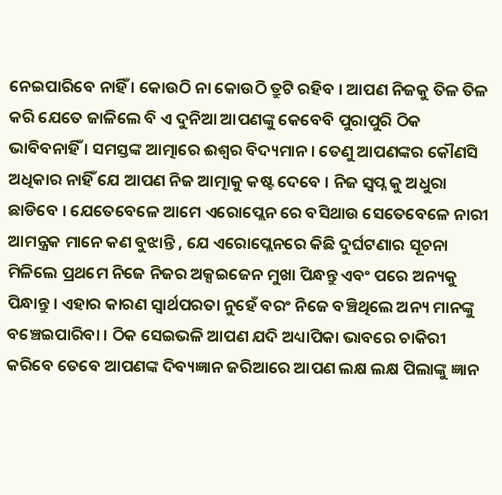ନେଇପାରିବେ ନାହିଁ । କୋଉଠି ନା କୋଉଠି ତ୍ରୁଟି ରହିବ । ଆପଣ ନିଜକୁ ତିଳ ତିଳ କରି ଯେତେ ଜାଳିଲେ ବି ଏ ଦୁନିଆ ଆପଣଙ୍କୁ କେବେବି ପୁରାପୁରି ଠିକ ଭାବିବନାହିଁ । ସମସ୍ତଙ୍କ ଆତ୍ମାରେ ଈଶ୍ୱର ବିଦ୍ୟମାନ । ତେଣୁ ଆପଣଙ୍କର କୌଣସି ଅଧିକାର ନାହିଁ ଯେ ଆପଣ ନିଜ ଆତ୍ମାକୁ କଷ୍ଟ ଦେବେ । ନିଜ ସ୍ବପ୍ନ କୁ ଅଧୁରା ଛାଡିବେ । ଯେତେବେଳେ ଆମେ ଏରୋପ୍ଲେନ ରେ ବସିଥାଉ ସେତେବେଳେ ନାରୀ ଆମନ୍ତ୍ରକ ମାନେ କଣ ବୁଝାନ୍ତି , ଯେ ଏରୋପ୍ଲେନରେ କିଛି ଦୁର୍ଘଟଣାର ସୂଚନା ମିଳିଲେ ପ୍ରଥମେ ନିଜେ ନିଜର ଅକ୍ସଇଜେନ ମୁଖା ପିନ୍ଧନ୍ତୁ ଏବଂ ପରେ ଅନ୍ୟକୁ ପିନ୍ଧାନ୍ତୁ । ଏହାର କାରଣ ସ୍ୱାର୍ଥପରତା ନୁହେଁ ବରଂ ନିଜେ ବଞ୍ଚିଥିଲେ ଅନ୍ୟ ମାନଙ୍କୁ ବଞ୍ଚେଇପାରିବା । ଠିକ ସେଇଭଳି ଆପଣ ଯଦି ଅଧ୍ୟାପିକା ଭାବରେ ଚାକିରୀ କରିବେ ତେବେ ଆପଣଙ୍କ ଦିବ୍ୟଜ୍ଞାନ ଜରିଆରେ ଆପଣ ଲକ୍ଷ ଲକ୍ଷ ପିଲାଙ୍କୁ ଜ୍ଞାନ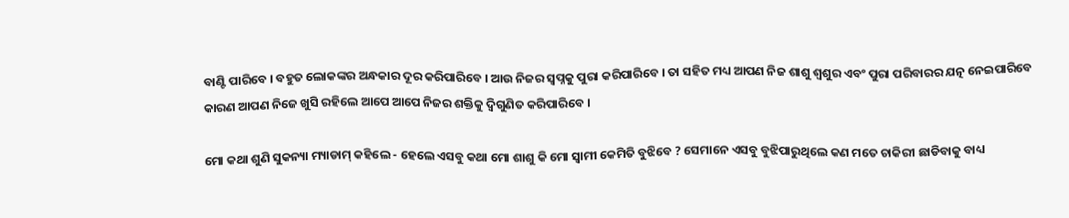ବାଣ୍ଟି ପାରିବେ । ବହୁତ ଲୋକଙ୍କର ଅନ୍ଧକାର ଦୂର କରିପାରିବେ । ଆଉ ନିଜର ସ୍ୱପ୍ନକୁ ପୁରା କରିପାରିବେ । ତା ସହିତ ମଧ୍ୟ ଆପଣ ନିଜ ଶାଶୁ ଶ୍ୱଶୁର ଏବଂ ପୁରା ପରିବାରର ଯତ୍ନ ନେଇପାରିବେ କାରଣ ଆପଣ ନିଜେ ଖୁସି ରହିଲେ ଆପେ ଆପେ ନିଜର ଶକ୍ତିକୁ ଦ୍ୱିଗୁଣିତ କରିପାରିବେ ।

ମୋ କଥା ଶୁଣି ସୁକନ୍ୟା ମ୍ୟାଡାମ୍ କହିଲେ - ହେଲେ ଏସବୁ କଥା ମୋ ଶାଶୁ କି ମୋ ସ୍ୱାମୀ କେମିତି ବୁଝିବେ ? ସେମାନେ ଏସବୁ ବୁଝିପାରୁଥିଲେ କଣ ମତେ ଚାକିରୀ ଛାଡିବାକୁ ବାଧ୍ୟ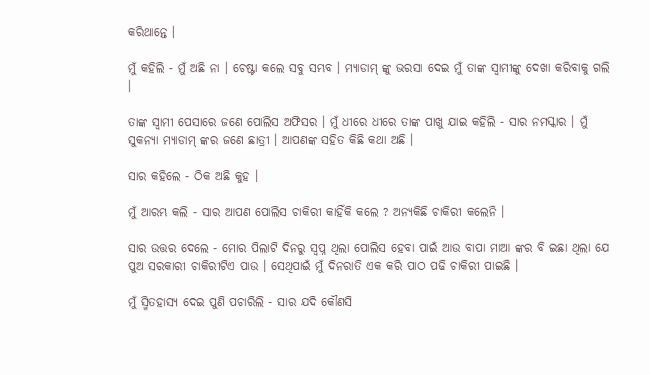କରିଥାନ୍ତେ ।

ମୁଁ କହିଲି - ମୁଁ ଅଛି ନା । ଚେଷ୍ଟା କଲେ ସବୁ ସମ୍ଭବ । ମ୍ୟାଡାମ୍ ଙ୍କୁ ଭରସା ଦେଇ ମୁଁ ତାଙ୍କ ସ୍ୱାମୀଙ୍କୁ ଦେଖା କରିବାକୁ ଗଲି ।

ତାଙ୍କ ସ୍ୱାମୀ ପେସାରେ ଜଣେ ପୋଲିସ ଅଫିସର । ମୁଁ ଧୀରେ ଧୀରେ ତାଙ୍କ ପାଖୁ ଯାଇ କହିଲି - ସାର ନମସ୍କାର । ମୁଁ ସୁକନ୍ୟା ମ୍ୟାଡାମ୍ ଙ୍କର ଜଣେ ଛାତ୍ରୀ । ଆପଣଙ୍କ ସହିତ କିଛି କଥା ଅଛି ।

ସାର କହିଲେ - ଠିକ ଅଛି କୁହ ।

ମୁଁ ଆରମ୍ଭ କଲି - ସାର ଆପଣ ପୋଲିସ ଚାକିରୀ କାହିଁକି କଲେ ? ଅନ୍ୟକିଛି ଚାକିରୀ କଲେନି ।

ସାର ଉତ୍ତର ଦେଲେ - ମୋର ପିଲାଟି ଦିନରୁ ସ୍ବପ୍ନ ଥିଲା ପୋଲିସ ହେବା ପାଇଁ ଆଉ ବାପା ମାଆ ଙ୍କର ବି ଇଛା ଥିଲା ଯେ ପୁଅ ସରକାରୀ ଚାକିରୀଟିଏ ପାଉ । ସେଥିପାଇଁ ମୁଁ ଦିନରାତି ଏକ କରି ପାଠ ପଢି ଚାକିରୀ ପାଇଛି ।

ମୁଁ ସ୍ମିତହାସ୍ୟ ଦେଇ ପୁଣି ପଚାରିଲି - ସାର ଯଦି କୌଣସି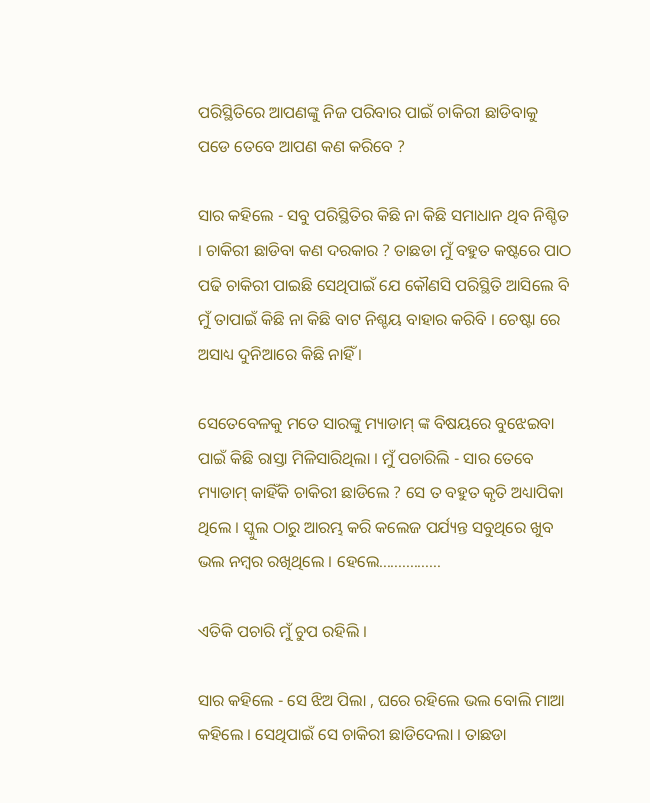ପରିସ୍ଥିତିରେ ଆପଣଙ୍କୁ ନିଜ ପରିବାର ପାଇଁ ଚାକିରୀ ଛାଡିବାକୁ ପଡେ ତେବେ ଆପଣ କଣ କରିବେ ?

ସାର କହିଲେ - ସବୁ ପରିସ୍ଥିତିର କିଛି ନା କିଛି ସମାଧାନ ଥିବ ନିଶ୍ଚିତ । ଚାକିରୀ ଛାଡିବା କଣ ଦରକାର ? ତାଛଡା ମୁଁ ବହୁତ କଷ୍ଟରେ ପାଠ ପଢି ଚାକିରୀ ପାଇଛି ସେଥିପାଇଁ ଯେ କୌଣସି ପରିସ୍ଥିତି ଆସିଲେ ବି ମୁଁ ତାପାଇଁ କିଛି ନା କିଛି ବାଟ ନିଶ୍ଚୟ ବାହାର କରିବି । ଚେଷ୍ଟା ରେ ଅସାଧ୍ୟ ଦୁନିଆରେ କିଛି ନାହିଁ ।

ସେତେବେଳକୁ ମତେ ସାରଙ୍କୁ ମ୍ୟାଡାମ୍ ଙ୍କ ବିଷୟରେ ବୁଝେଇବା ପାଇଁ କିଛି ରାସ୍ତା ମିଳିସାରିଥିଲା । ମୁଁ ପଚାରିଲି - ସାର ତେବେ ମ୍ୟାଡାମ୍ କାହିଁକି ଚାକିରୀ ଛାଡିଲେ ? ସେ ତ ବହୁତ କୃତି ଅଧ୍ୟାପିକା ଥିଲେ । ସ୍କୁଲ ଠାରୁ ଆରମ୍ଭ କରି କଲେଜ ପର୍ଯ୍ୟନ୍ତ ସବୁଥିରେ ଖୁବ ଭଲ ନମ୍ବର ରଖିଥିଲେ । ହେଲେ................

ଏତିକି ପଚାରି ମୁଁ ଚୁପ ରହିଲି ।

ସାର କହିଲେ - ସେ ଝିଅ ପିଲା , ଘରେ ରହିଲେ ଭଲ ବୋଲି ମାଆ କହିଲେ । ସେଥିପାଇଁ ସେ ଚାକିରୀ ଛାଡିଦେଲା । ତାଛଡା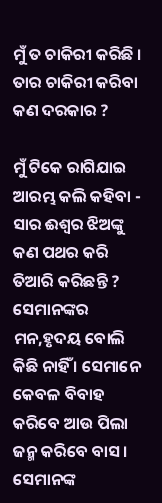ମୁଁ ତ ଚାକିରୀ କରିଛି । ତାର ଚାକିରୀ କରିବା କଣ ଦରକାର ?

ମୁଁ ଟିକେ ରାଗିଯାଇ ଆରମ୍ଭ କଲି କହିବା - ସାର ଈଶ୍ୱର ଝିଅଙ୍କୁ କଣ ପଥର କରି ତିଆରି କରିଛନ୍ତି ? ସେମାନଙ୍କର ମନ,ହୃଦୟ ବୋଲି କିଛି ନାହିଁ । ସେମାନେ କେବଳ ବିବାହ କରିବେ ଆଉ ପିଲା ଜନ୍ମ କରିବେ ବାସ । ସେମାନଙ୍କ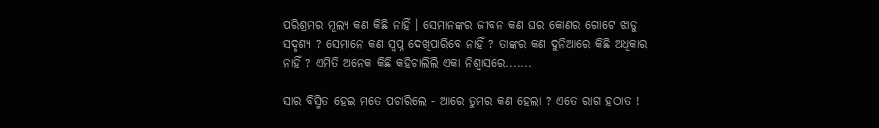ପରିଶ୍ରମର ମୂଲ୍ୟ କଣ କିଛି ନାହିଁ । ସେମାନଙ୍କର ଜୀବନ କଣ ଘର କୋଣର ଗୋଟେ ଝାଡୁ ସଦୃଶ୍ୟ ? ସେମାନେ କଣ ସ୍ବପ୍ନ ଦେଖିପାରିବେ ନାହିଁ ? ତାଙ୍କର କଣ ଦୁନିଆରେ କିଛି ଅଧିକାର ନାହିଁ ? ଏମିତି ଅନେକ କିଛି କହିଚାଲିଲି ଏକା ନିଶ୍ୱାସରେ.......

ସାର ବିସ୍ମିତ ହେଇ ମତେ ପଚାରିଲେ - ଆରେ ତୁମର କଣ ହେଲା ? ଏତେ ରାଗ ହଠାତ !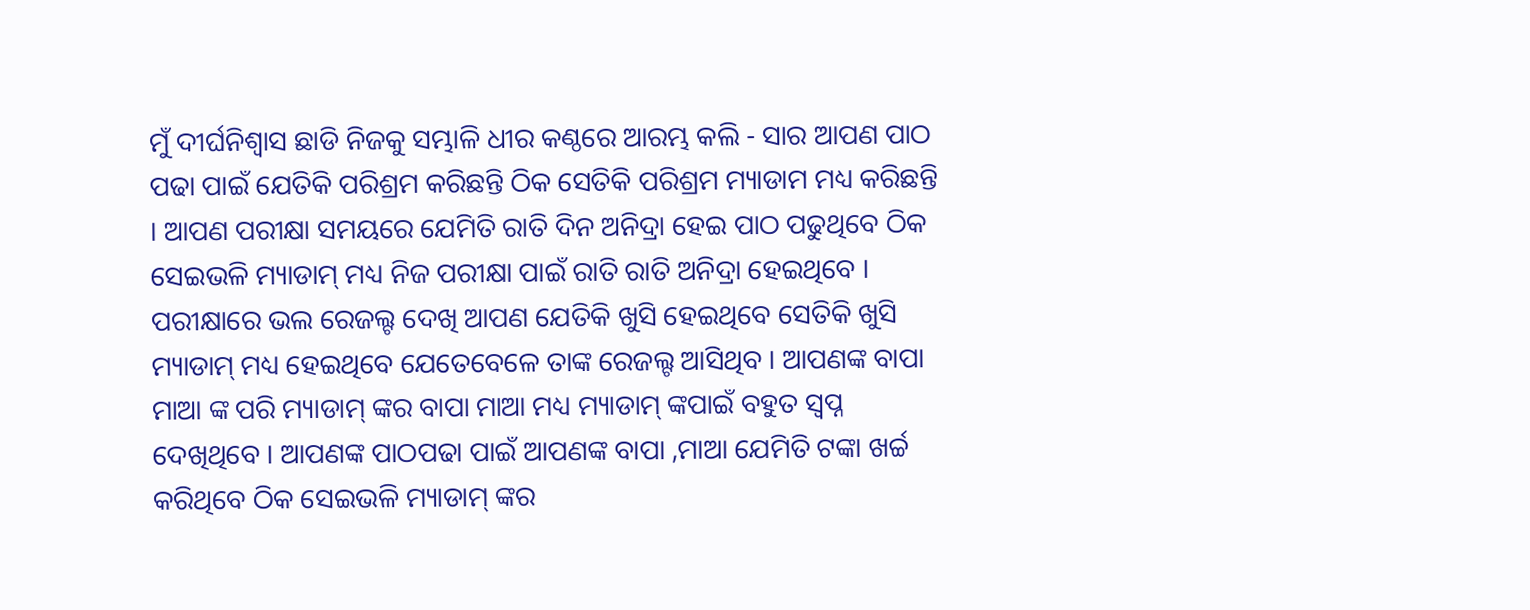ମୁଁ ଦୀର୍ଘନିଶ୍ୱାସ ଛାଡି ନିଜକୁ ସମ୍ଭାଳି ଧୀର କଣ୍ଠରେ ଆରମ୍ଭ କଲି - ସାର ଆପଣ ପାଠ ପଢା ପାଇଁ ଯେତିକି ପରିଶ୍ରମ କରିଛନ୍ତି ଠିକ ସେତିକି ପରିଶ୍ରମ ମ୍ୟାଡାମ ମଧ୍ୟ କରିଛନ୍ତି । ଆପଣ ପରୀକ୍ଷା ସମୟରେ ଯେମିତି ରାତି ଦିନ ଅନିଦ୍ରା ହେଇ ପାଠ ପଢୁଥିବେ ଠିକ ସେଇଭଳି ମ୍ୟାଡାମ୍ ମଧ୍ୟ ନିଜ ପରୀକ୍ଷା ପାଇଁ ରାତି ରାତି ଅନିଦ୍ରା ହେଇଥିବେ । ପରୀକ୍ଷାରେ ଭଲ ରେଜଲ୍ଟ ଦେଖି ଆପଣ ଯେତିକି ଖୁସି ହେଇଥିବେ ସେତିକି ଖୁସି ମ୍ୟାଡାମ୍ ମଧ୍ୟ ହେଇଥିବେ ଯେତେବେଳେ ତାଙ୍କ ରେଜଲ୍ଟ ଆସିଥିବ । ଆପଣଙ୍କ ବାପା ମାଆ ଙ୍କ ପରି ମ୍ୟାଡାମ୍ ଙ୍କର ବାପା ମାଆ ମଧ୍ୟ ମ୍ୟାଡାମ୍ ଙ୍କପାଇଁ ବହୁତ ସ୍ବପ୍ନ ଦେଖିଥିବେ । ଆପଣଙ୍କ ପାଠପଢା ପାଇଁ ଆପଣଙ୍କ ବାପା ,ମାଆ ଯେମିତି ଟଙ୍କା ଖର୍ଚ୍ଚ କରିଥିବେ ଠିକ ସେଇଭଳି ମ୍ୟାଡାମ୍ ଙ୍କର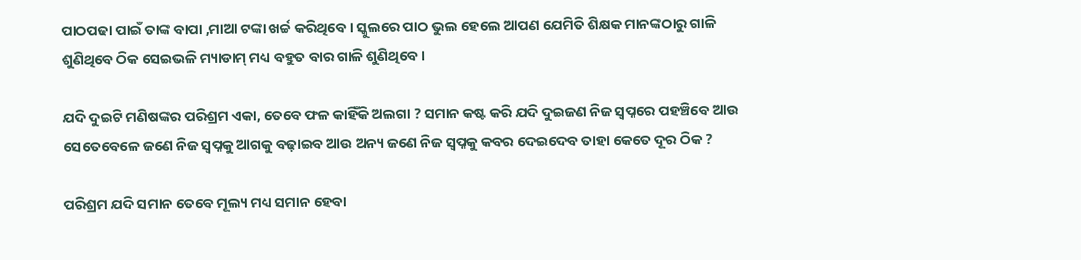ପାଠପଢା ପାଇଁ ତାଙ୍କ ବାପା ,ମାଆ ଟଙ୍କା ଖର୍ଚ୍ଚ କରିଥିବେ । ସ୍କୁଲରେ ପାଠ ଭୁଲ ହେଲେ ଆପଣ ଯେମିତି ଶିକ୍ଷକ ମାନଙ୍କଠାରୁ ଗାଳି ଶୁଣିଥିବେ ଠିକ ସେଇଭଳି ମ୍ୟାଡାମ୍ ମଧ୍ୟ ବହୁତ ବାର ଗାଳି ଶୁଣିଥିବେ ।

ଯଦି ଦୁଇଟି ମଣିଷଙ୍କର ପରିଶ୍ରମ ଏକା, ତେବେ ଫଳ କାହିଁକି ଅଲଗା ? ସମାନ କଷ୍ଟ କରି ଯଦି ଦୁଇଜଣ ନିଜ ସ୍ୱପ୍ନରେ ପହଞ୍ଚିବେ ଆଉ ସେତେବେଳେ ଜଣେ ନିଜ ସ୍ୱପ୍ନକୁ ଆଗକୁ ବଢ଼ାଇବ ଆଉ ଅନ୍ୟ ଜଣେ ନିଜ ସ୍ୱପ୍ନକୁ କବର ଦେଇଦେବ ତାହା କେତେ ଦୂର ଠିକ ?

ପରିଶ୍ରମ ଯଦି ସମାନ ତେବେ ମୂଲ୍ୟ ମଧ୍ୟ ସମାନ ହେବା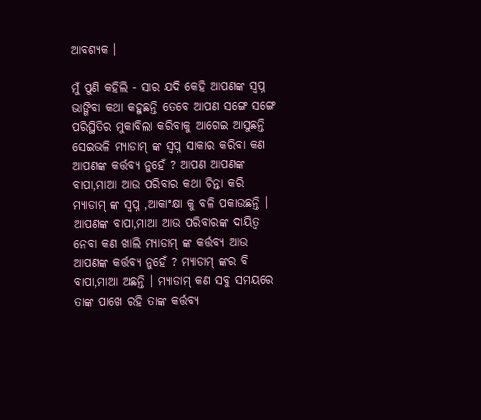ଆବଶ୍ୟକ ।

ମୁଁ ପୁଣି କହିଲି - ସାର ଯଦି କେହି ଆପଣଙ୍କ ସ୍ବପ୍ନ ଭାଙ୍ଗିବା କଥା କହୁଛନ୍ତି ତେବେ ଆପଣ ସଙ୍ଗେ ସଙ୍ଗେ ପରିସ୍ଥିତିର ମୁକାବିଲା କରିବାକୁ ଆଗେଇ ଆସୁଛନ୍ତି ସେଇଭଳି ମ୍ୟାଡାମ୍ ଙ୍କ ସ୍ବପ୍ନ ସାକାର କରିବା କଣ ଆପଣଙ୍କ କର୍ତ୍ତବ୍ୟ ନୁହେଁ ? ଆପଣ ଆପଣଙ୍କ ବାପା,ମାଆ ଆଉ ପରିବାର କଥା ଚିନ୍ତା କରି ମ୍ୟାଡାମ୍ ଙ୍କ ସ୍ବପ୍ନ ,ଆକାଂକ୍ଷା କୁ ବଳି ପକାଉଛନ୍ତି । ଆପଣଙ୍କ ବାପା,ମାଆ ଆଉ ପରିବାରଙ୍କ ଦାୟିତ୍ୱ ନେବା କଣ ଖାଲି ମ୍ୟାଡାମ୍ ଙ୍କ କର୍ତ୍ତବ୍ୟ ଆଉ ଆପଣଙ୍କ କର୍ତ୍ତବ୍ୟ ନୁହେଁ ? ମ୍ୟାଡାମ୍ ଙ୍କର ବି ବାପା,ମାଆ ଅଛନ୍ତି । ମ୍ୟାଡାମ୍ କଣ ସବୁ ସମୟରେ ତାଙ୍କ ପାଖେ ରହି ତାଙ୍କ କର୍ତ୍ତବ୍ୟ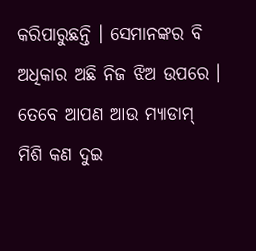କରିପାରୁଛନ୍ତି । ସେମାନଙ୍କର ବି ଅଧିକାର ଅଛି ନିଜ ଝିଅ ଉପରେ । ତେବେ ଆପଣ ଆଉ ମ୍ୟାଡାମ୍ ମିଶି କଣ ଦୁଇ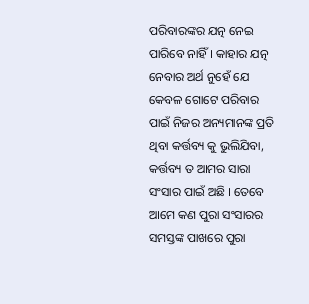ପରିବାରଙ୍କର ଯତ୍ନ ନେଇ ପାରିବେ ନାହିଁ । କାହାର ଯତ୍ନ ନେବାର ଅର୍ଥ ନୁହେଁ ଯେ କେବଳ ଗୋଟେ ପରିବାର ପାଇଁ ନିଜର ଅନ୍ୟମାନଙ୍କ ପ୍ରତି ଥିବା କର୍ତ୍ତବ୍ୟ କୁ ଭୁଲିଯିବା, କର୍ତ୍ତବ୍ୟ ତ ଆମର ସାରା ସଂସାର ପାଇଁ ଅଛି । ତେବେ ଆମେ କଣ ପୁରା ସଂସାରର ସମସ୍ତଙ୍କ ପାଖରେ ପୁରା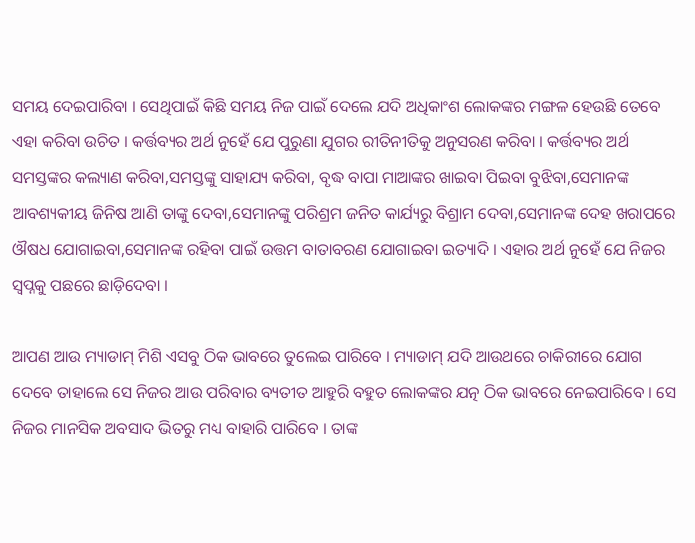ସମୟ ଦେଇପାରିବା । ସେଥିପାଇଁ କିଛି ସମୟ ନିଜ ପାଇଁ ଦେଲେ ଯଦି ଅଧିକାଂଶ ଲୋକଙ୍କର ମଙ୍ଗଳ ହେଉଛି ତେବେ ଏହା କରିବା ଉଚିତ । କର୍ତ୍ତବ୍ୟର ଅର୍ଥ ନୁହେଁ ଯେ ପୁରୁଣା ଯୁଗର ରୀତିନୀତିକୁ ଅନୁସରଣ କରିବା । କର୍ତ୍ତବ୍ୟର ଅର୍ଥ ସମସ୍ତଙ୍କର କଲ୍ୟାଣ କରିବା,ସମସ୍ତଙ୍କୁ ସାହାଯ୍ୟ କରିବା, ବୃଦ୍ଧ ବାପା ମାଆଙ୍କର ଖାଇବା ପିଇବା ବୁଝିବା,ସେମାନଙ୍କ ଆବଶ୍ୟକୀୟ ଜିନିଷ ଆଣି ତାଙ୍କୁ ଦେବା,ସେମାନଙ୍କୁ ପରିଶ୍ରମ ଜନିତ କାର୍ଯ୍ୟରୁ ବିଶ୍ରାମ ଦେବା,ସେମାନଙ୍କ ଦେହ ଖରାପରେ ଔଷଧ ଯୋଗାଇବା,ସେମାନଙ୍କ ରହିବା ପାଇଁ ଉତ୍ତମ ବାତାବରଣ ଯୋଗାଇବା ଇତ୍ୟାଦି । ଏହାର ଅର୍ଥ ନୁହେଁ ଯେ ନିଜର ସ୍ୱପ୍ନକୁ ପଛରେ ଛାଡ଼ିଦେବା ।

ଆପଣ ଆଉ ମ୍ୟାଡାମ୍ ମିଶି ଏସବୁ ଠିକ ଭାବରେ ତୁଲେଇ ପାରିବେ । ମ୍ୟାଡାମ୍ ଯଦି ଆଉଥରେ ଚାକିରୀରେ ଯୋଗ ଦେବେ ତାହାଲେ ସେ ନିଜର ଆଉ ପରିବାର ବ୍ୟତୀତ ଆହୁରି ବହୁତ ଲୋକଙ୍କର ଯତ୍ନ ଠିକ ଭାବରେ ନେଇପାରିବେ । ସେ ନିଜର ମାନସିକ ଅବସାଦ ଭିତରୁ ମଧ୍ୟ ବାହାରି ପାରିବେ । ତାଙ୍କ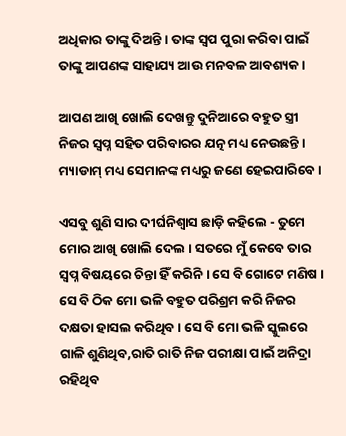ଅଧିକାର ତାଙ୍କୁ ଦିଅନ୍ତି । ତାଙ୍କ ସ୍ବପ ପୁରା କରିବା ପାଇଁ ତାଙ୍କୁ ଆପଣଙ୍କ ସାହାଯ୍ୟ ଆଉ ମନବଳ ଆବଶ୍ୟକ ।

ଆପଣ ଆଖି ଖୋଲି ଦେଖନ୍ତୁ ଦୁନିଆରେ ବହୁତ ସ୍ତ୍ରୀ ନିଜର ସ୍ବପ୍ନ ସହିତ ପରିବାରର ଯତ୍ନ ମଧ୍ୟ ନେଉଛନ୍ତି । ମ୍ୟାଡାମ୍ ମଧ୍ୟ ସେମାନଙ୍କ ମଧ୍ୟରୁ ଜଣେ ହେଇପାରିବେ ।

ଏସବୁ ଶୁଣି ସାର ଦୀର୍ଘନିଶ୍ୱାସ ଛାଡ଼ି କହିଲେ - ତୁମେ ମୋର ଆଖି ଖୋଲି ଦେଲ । ସତରେ ମୁଁ କେବେ ତାର ସ୍ବପ୍ନ ବିଷୟରେ ଚିନ୍ତା ହିଁ କରିନି । ସେ ବି ଗୋଟେ ମଣିଷ । ସେ ବି ଠିକ ମୋ ଭଳି ବହୁତ ପରିଶ୍ରମ କରି ନିଜର ଦକ୍ଷତା ହାସଲ କରିଥିବ । ସେ ବି ମୋ ଭଳି ସ୍କୁଲରେ ଗାଳି ଶୁଣିଥିବ,ରାତି ରାତି ନିଜ ପରୀକ୍ଷା ପାଇଁ ଅନିଦ୍ରା ରହିଥିବ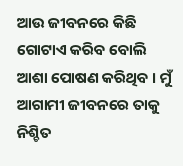ଆଉ ଜୀବନରେ କିଛି ଗୋଟାଏ କରିବ ବୋଲି ଆଶା ପୋଷଣ କରିଥିବ । ମୁଁ ଆଗାମୀ ଜୀବନରେ ତାକୁ ନିଶ୍ଚିତ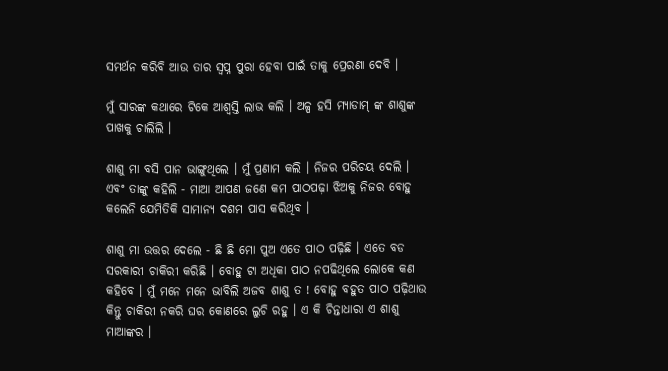ସମର୍ଥନ କରିବି ଆଉ ତାର ସ୍ବପ୍ନ ପୁରା ହେବା ପାଇଁ ତାକୁ ପ୍ରେରଣା ଦେବି ।

ମୁଁ ସାରଙ୍କ କଥାରେ ଟିକେ ଆଶ୍ୱସ୍ତି ଲାଭ କଲି । ଅଳ୍ପ ହସି ମ୍ୟାଡାମ୍ ଙ୍କ ଶାଶୁଙ୍କ ପାଖକୁ ଚାଲିଲି ।

ଶାଶୁ ମା ବସି ପାନ ଭାଙ୍ଗୁଥିଲେ । ମୁଁ ପ୍ରଣାମ କଲି । ନିଜର ପରିଚୟ ଦେଲି । ଏବଂ ତାଙ୍କୁ କହିଲି - ମାଆ ଆପଣ ଜଣେ କମ ପାଠପଢ଼ା ଝିଅକୁ ନିଜର ବୋହୁ କଲେନି ଯେମିତିକି ସାମାନ୍ୟ ଦଶମ ପାସ କରିଥିବ ।

ଶାଶୁ ମା ଉତ୍ତର ଦେଲେ - ଛି ଛି ମୋ ପୁଅ ଏତେ ପାଠ ପଢ଼ିଛି । ଏତେ ବଡ ସରକାରୀ ଚାକିରୀ କରିଛି । ବୋହୁ ଟା ଅଧିକା ପାଠ ନପଢିଥିଲେ ଲୋକେ କଣ କହିବେ । ମୁଁ ମନେ ମନେ ଭାବିଲି ଅଜବ ଶାଶୁ ତ ! ବୋହୁ ବହୁତ ପାଠ ପଢ଼ିଥାଉ କିନ୍ତୁ ଚାକିରୀ ନକରି ଘର କୋଣରେ ଲୁଚି ରହୁ । ଏ କି ଚିନ୍ତାଧାରା ଏ ଶାଶୁ ମାଆଙ୍କର ।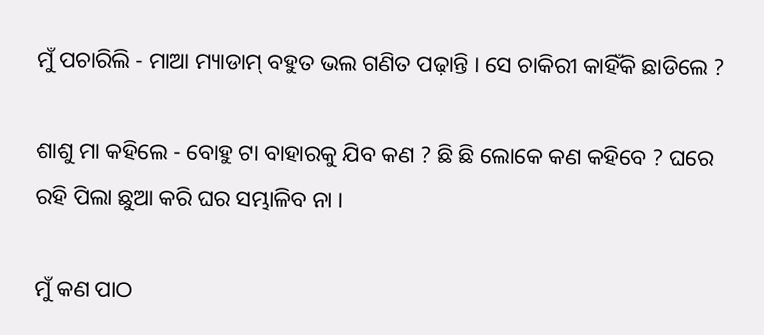ମୁଁ ପଚାରିଲି - ମାଆ ମ୍ୟାଡାମ୍ ବହୁତ ଭଲ ଗଣିତ ପଢ଼ାନ୍ତି । ସେ ଚାକିରୀ କାହିଁକି ଛାଡିଲେ ?

ଶାଶୁ ମା କହିଲେ - ବୋହୁ ଟା ବାହାରକୁ ଯିବ କଣ ? ଛି ଛି ଲୋକେ କଣ କହିବେ ? ଘରେ ରହି ପିଲା ଛୁଆ କରି ଘର ସମ୍ଭାଳିବ ନା ।

ମୁଁ କଣ ପାଠ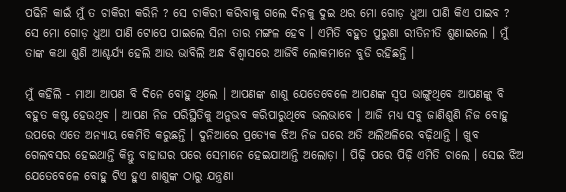ପଢିନି କାଇଁ ମୁଁ ତ ଚାକିରୀ କରିନି ? ସେ ଚାକିରୀ କରିବାକୁ ଗଲେ ଦିନକୁ ଦୁଇ ଥର ମୋ ଗୋଡ଼ ଧୁଆ ପାଣି କିଏ ପାଇବ ? ସେ ମୋ ଗୋଡ଼ ଧୁଆ ପାଣି ଟୋପେ ପାଇଲେ ସିନା ତାର ମଙ୍ଗଳ ହେବ । ଏମିତି ବହୁତ ପୁରୁଣା ରୀତିନୀତି ଶୁଣାଇଲେ । ମୁଁ ତାଙ୍କ କଥା ଶୁଣି ଆଶ୍ଚର୍ଯ୍ୟ ହେଲି ଆଉ ଭାବିଲି ଅନ୍ଧ ବିଶ୍ୱାସରେ ଆଜିବି ଲୋକମାନେ ବୁଡି ରହିଛନ୍ତି ।

ମୁଁ କହିଲି - ମାଆ ଆପଣ ବି ଦିନେ ବୋହୁ ଥିଲେ । ଆପଣଙ୍କ ଶାଶୁ ଯେତେବେଳେ ଆପଣଙ୍କ ସ୍ବପ ଭାଙ୍ଗୁଥିବେ ଆପଣଙ୍କୁ ବି ବହୁତ କଷ୍ଟ ହେଉଥିବ । ଆପଣ ନିଜ ପରିସ୍ଥିତିକୁ ଅନୁଭବ କରିପାରୁଥିବେ ଭଲଭାବେ । ଆଜି ମଧ୍ୟ ସବୁ ଜାଣିଶୁଣି ନିଜ ବୋହୁ ଉପରେ ଏତେ ଅନ୍ୟାୟ କେମିତି କରୁଛନ୍ତି । ଦୁନିଆରେ ପ୍ରତ୍ୟେକ ଝିଅ ନିଜ ଘରେ ଅତି ଅଲିଅଳିରେ ବଢ଼ିଥାନ୍ତି । ଖୁବ ଗେଲବସର ହେଇଥାନ୍ତି କିନ୍ତୁ ବାହାଘର ପରେ ସେମାନେ ହେଇଯାଆନ୍ତି ଅଲୋଡ଼ା । ପିଢ଼ି ପରେ ପିଢ଼ି ଏମିତି ଚାଲେ । ସେଇ ଝିଅ ଯେତେବେଳେ ବୋହୁ ଟିଏ ହୁଏ ଶାଶୁଙ୍କ ଠାରୁ ଯନ୍ତ୍ରଣା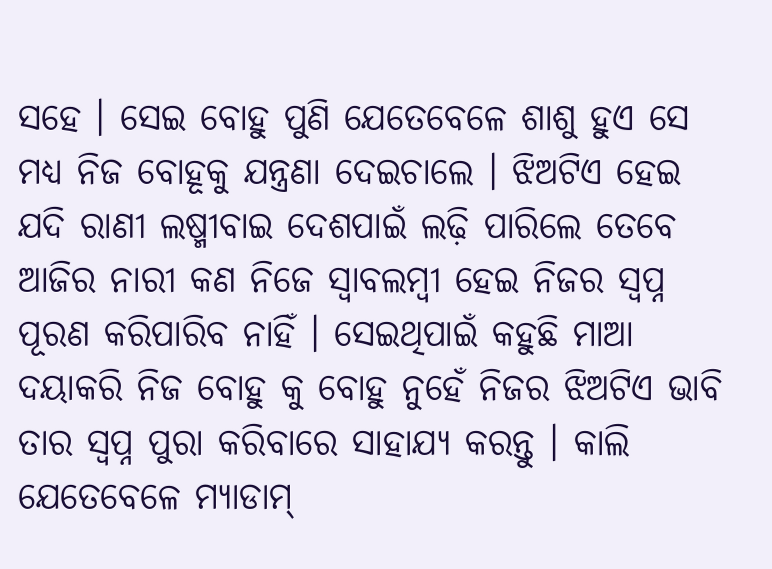ସହେ । ସେଇ ବୋହୁ ପୁଣି ଯେତେବେଳେ ଶାଶୁ ହୁଏ ସେ ମଧ୍ୟ ନିଜ ବୋହୂକୁ ଯନ୍ତ୍ରଣା ଦେଇଚାଲେ । ଝିଅଟିଏ ହେଇ ଯଦି ରାଣୀ ଲଷ୍ମୀବାଇ ଦେଶପାଇଁ ଲଢ଼ି ପାରିଲେ ତେବେ ଆଜିର ନାରୀ କଣ ନିଜେ ସ୍ୱାବଲମ୍ବୀ ହେଇ ନିଜର ସ୍ବପ୍ନ ପୂରଣ କରିପାରିବ ନାହିଁ । ସେଇଥିପାଇଁ କହୁଛି ମାଆ ଦୟାକରି ନିଜ ବୋହୁ କୁ ବୋହୁ ନୁହେଁ ନିଜର ଝିଅଟିଏ ଭାବି ତାର ସ୍ବପ୍ନ ପୁରା କରିବାରେ ସାହାଯ୍ୟ କରନ୍ତୁ । କାଲି ଯେତେବେଳେ ମ୍ୟାଡାମ୍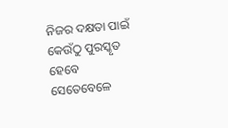ନିଜର ଦକ୍ଷତା ପାଇଁ କେଉଁଠୁ ପୁରସ୍କୃତ ହେବେ ସେତେବେଳେ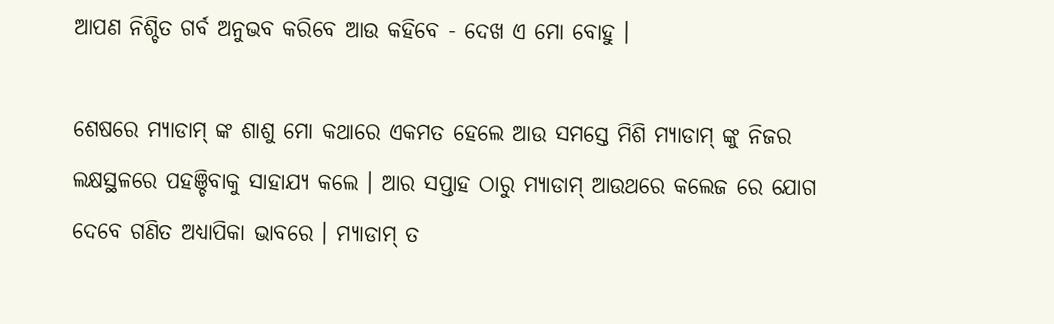ଆପଣ ନିଶ୍ଚିତ ଗର୍ବ ଅନୁଭବ କରିବେ ଆଉ କହିବେ - ଦେଖ ଏ ମୋ ବୋହୁ ।

ଶେଷରେ ମ୍ୟାଡାମ୍ ଙ୍କ ଶାଶୁ ମୋ କଥାରେ ଏକମତ ହେଲେ ଆଉ ସମସ୍ତେ ମିଶି ମ୍ୟାଡାମ୍ ଙ୍କୁ ନିଜର ଲକ୍ଷସ୍ଥଳରେ ପହଞ୍ଚିବାକୁ ସାହାଯ୍ୟ କଲେ । ଆର ସପ୍ତାହ ଠାରୁ ମ୍ୟାଡାମ୍ ଆଉଥରେ କଲେଜ ରେ ଯୋଗ ଦେବେ ଗଣିତ ଅଧ୍ୟାପିକା ଭାବରେ । ମ୍ୟାଡାମ୍ ତ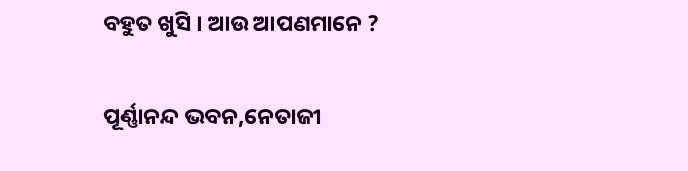ବହୁତ ଖୁସି । ଆଉ ଆପଣମାନେ ?

ପୂର୍ଣ୍ଣାନନ୍ଦ ଭବନ,ନେତାଜୀ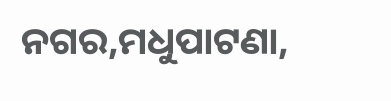ନଗର,ମଧୁପାଟଣା,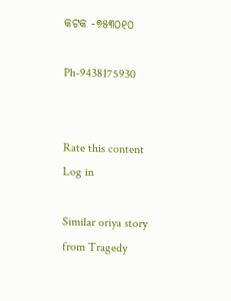କଟକ -୭୫୩୦୧୦

Ph-9438175930


Rate this content
Log in

Similar oriya story from Tragedy